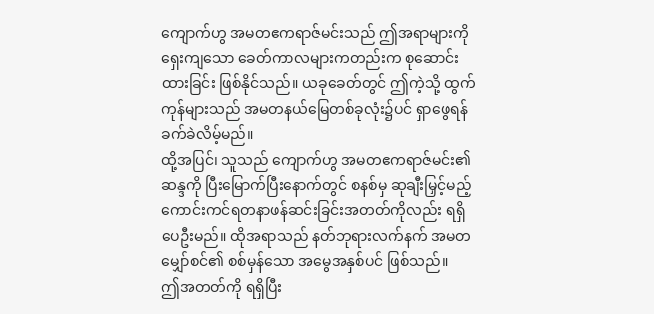ကျောက်ဟွ အမတဧကရာဇ်မင်းသည် ဤအရာများကို ရှေးကျသော ခေတ်ကာလများကတည်းက စုဆောင်းထားခြင်း ဖြစ်နိုင်သည်။ ယခုခေတ်တွင် ဤကဲ့သို့ ထွက်ကုန်များသည် အမတနယ်မြေတစ်ခုလုံး၌ပင် ရှာဖွေရန် ခက်ခဲလိမ့်မည်။
ထို့အပြင်၊ သူသည် ကျောက်ဟွ အမတဧကရာဇ်မင်း၏ ဆန္ဒကို ပြီးမြောက်ပြီးနောက်တွင် စနစ်မှ ဆုချီးမြှင့်မည့် ကောင်းကင်ရတနာဖန်ဆင်းခြင်းအတတ်ကိုလည်း ရရှိပေဦးမည်။ ထိုအရာသည် နတ်ဘုရားလက်နက် အမတမျှော်စင်၏ စစ်မှန်သော အမွေအနှစ်ပင် ဖြစ်သည်။
ဤအတတ်ကို ရရှိပြီး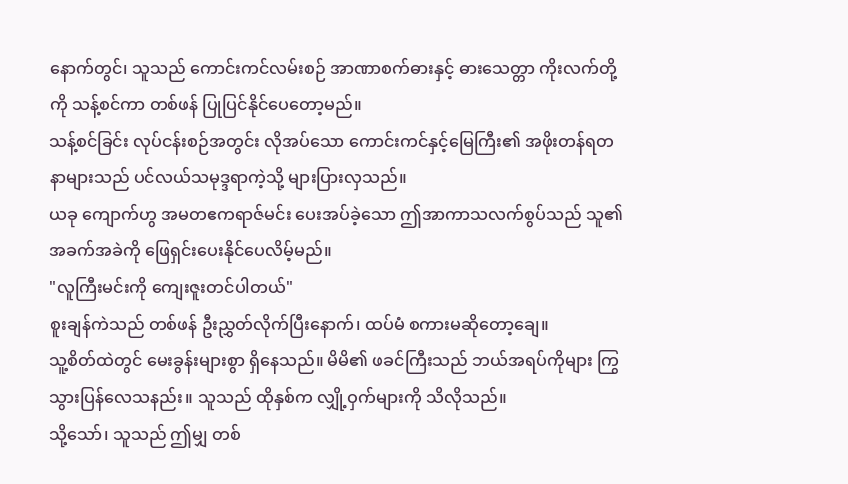နောက်တွင်၊ သူသည် ကောင်းကင်လမ်းစဉ် အာဏာစက်ဓားနှင့် ဓားသေတ္တာ ကိုးလက်တို့ကို သန့်စင်ကာ တစ်ဖန် ပြုပြင်နိုင်ပေတော့မည်။
သန့်စင်ခြင်း လုပ်ငန်းစဉ်အတွင်း လိုအပ်သော ကောင်းကင်နှင့်မြေကြီး၏ အဖိုးတန်ရတနာများသည် ပင်လယ်သမုဒ္ဒရာကဲ့သို့ များပြားလှသည်။
ယခု ကျောက်ဟွ အမတဧကရာဇ်မင်း ပေးအပ်ခဲ့သော ဤအာကာသလက်စွပ်သည် သူ၏ အခက်အခဲကို ဖြေရှင်းပေးနိုင်ပေလိမ့်မည်။
"လူကြီးမင်းကို ကျေးဇူးတင်ပါတယ်"
စူးချန်ကဲသည် တစ်ဖန် ဦးညွှတ်လိုက်ပြီးနောက်၊ ထပ်မံ စကားမဆိုတော့ချေ။
သူ့စိတ်ထဲတွင် မေးခွန်းများစွာ ရှိနေသည်။ မိမိ၏ ဖခင်ကြီးသည် ဘယ်အရပ်ကိုများ ကြွသွားပြန်လေသနည်း။ သူသည် ထိုနှစ်က လျှို့ဝှက်များကို သိလိုသည်။
သို့သော်၊ သူသည် ဤမျှ တစ်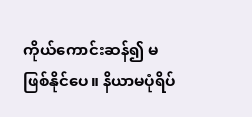ကိုယ်ကောင်းဆန်၍ မဖြစ်နိုင်ပေ။ နိယာမပုံရိပ်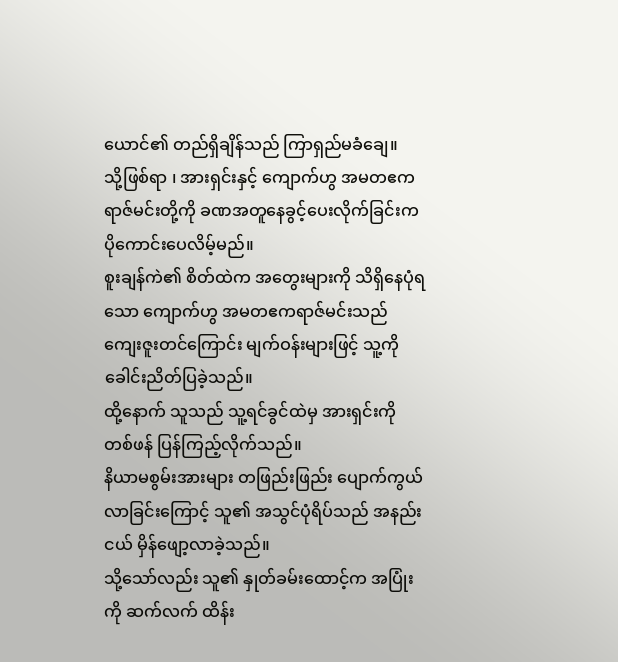ယောင်၏ တည်ရှိချိန်သည် ကြာရှည်မခံချေ။
သို့ဖြစ်ရာ ၊ အားရှင်းနှင့် ကျောက်ဟွ အမတဧကရာဇ်မင်းတို့ကို ခဏအတူနေခွင့်ပေးလိုက်ခြင်းက ပိုကောင်းပေလိမ့်မည်။
စူးချန်ကဲ၏ စိတ်ထဲက အတွေးများကို သိရှိနေပုံရသော ကျောက်ဟွ အမတဧကရာဇ်မင်းသည် ကျေးဇူးတင်ကြောင်း မျက်ဝန်းများဖြင့် သူ့ကို ခေါင်းညိတ်ပြခဲ့သည်။
ထို့နောက် သူသည် သူ့ရင်ခွင်ထဲမှ အားရှင်းကို တစ်ဖန် ပြန်ကြည့်လိုက်သည်။
နိယာမစွမ်းအားများ တဖြည်းဖြည်း ပျောက်ကွယ်လာခြင်းကြောင့် သူ၏ အသွင်ပုံရိပ်သည် အနည်းငယ် မှိန်ဖျော့လာခဲ့သည်။
သို့သော်လည်း သူ၏ နှုတ်ခမ်းထောင့်က အပြုံးကို ဆက်လက် ထိန်း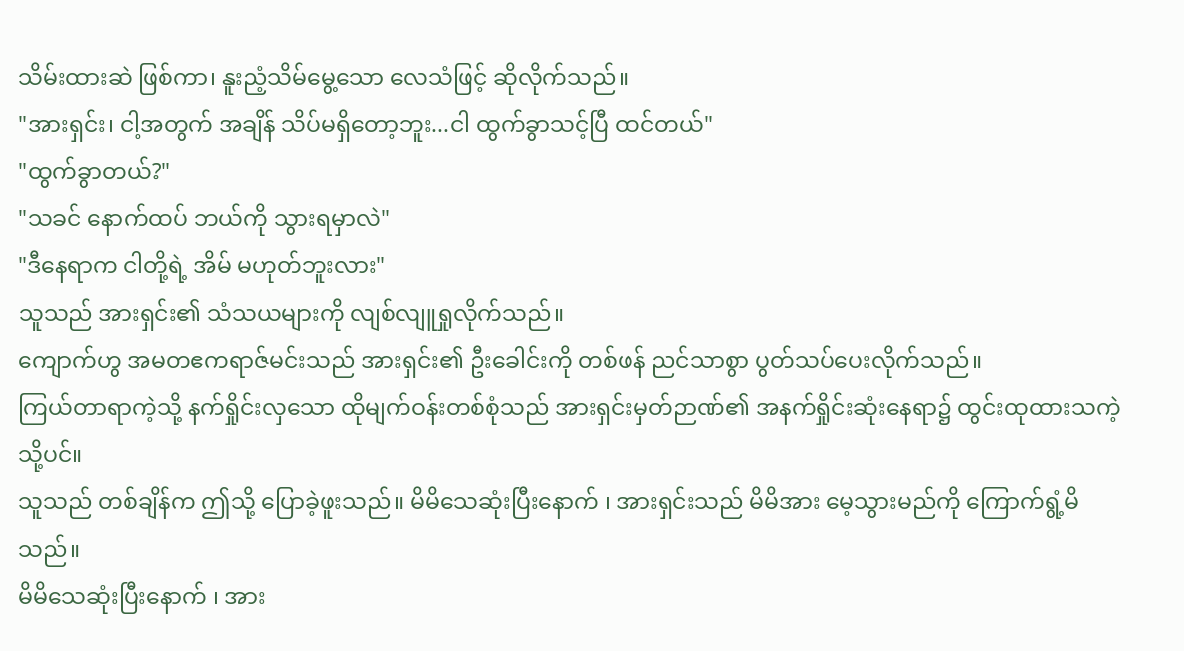သိမ်းထားဆဲ ဖြစ်ကာ၊ နူးညံ့သိမ်မွေ့သော လေသံဖြင့် ဆိုလိုက်သည်။
"အားရှင်း၊ ငါ့အတွက် အချိန် သိပ်မရှိတော့ဘူး...ငါ ထွက်ခွာသင့်ပြီ ထင်တယ်"
"ထွက်ခွာတယ်?"
"သခင် နောက်ထပ် ဘယ်ကို သွားရမှာလဲ"
"ဒီနေရာက ငါတို့ရဲ့ အိမ် မဟုတ်ဘူးလား"
သူသည် အားရှင်း၏ သံသယများကို လျစ်လျူရှုလိုက်သည်။
ကျောက်ဟွ အမတဧကရာဇ်မင်းသည် အားရှင်း၏ ဦးခေါင်းကို တစ်ဖန် ညင်သာစွာ ပွတ်သပ်ပေးလိုက်သည်။
ကြယ်တာရာကဲ့သို့ နက်ရှိုင်းလှသော ထိုမျက်ဝန်းတစ်စုံသည် အားရှင်းမှတ်ဉာဏ်၏ အနက်ရှိုင်းဆုံးနေရာ၌ ထွင်းထုထားသကဲ့သို့ပင်။
သူသည် တစ်ချိန်က ဤသို့ ပြောခဲ့ဖူးသည်။ မိမိသေဆုံးပြီးနောက် ၊ အားရှင်းသည် မိမိအား မေ့သွားမည်ကို ကြောက်ရွံ့မိသည်။
မိမိသေဆုံးပြီးနောက် ၊ အား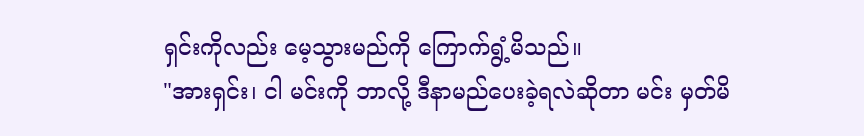ရှင်းကိုလည်း မေ့သွားမည်ကို ကြောက်ရွံ့မိသည်။
"အားရှင်း၊ ငါ မင်းကို ဘာလို့ ဒီနာမည်ပေးခဲ့ရလဲဆိုတာ မင်း မှတ်မိ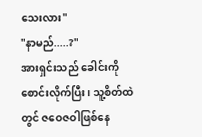သေးလား"
"နာမည်.....?"
အားရှင်းသည် ခေါင်းကို စောင်းလိုက်ပြီး၊ သူ့စိတ်ထဲတွင် ဇဝေဇဝါဖြစ်နေ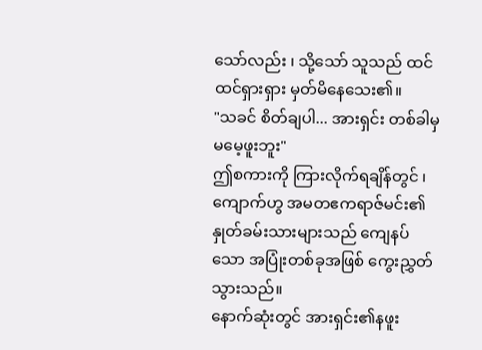သော်လည်း ၊ သို့သော် သူသည် ထင်ထင်ရှားရှား မှတ်မိနေသေး၏။
"သခင် စိတ်ချပါ... အားရှင်း တစ်ခါမှ မမေ့ဖူးဘူး"
ဤစကားကို ကြားလိုက်ရချိန်တွင် ၊ ကျောက်ဟွ အမတဧကရာဇ်မင်း၏ နှုတ်ခမ်းသားများသည် ကျေနပ်သော အပြုံးတစ်ခုအဖြစ် ကွေးညွှတ်သွားသည်။
နောက်ဆုံးတွင် အားရှင်း၏နဖူး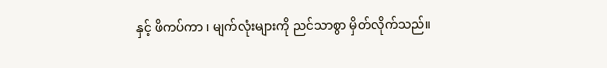နှင့် ဖိကပ်ကာ ၊ မျက်လုံးများကို ညင်သာစွာ မှိတ်လိုက်သည်။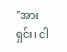"အားရှင်း၊ ငါ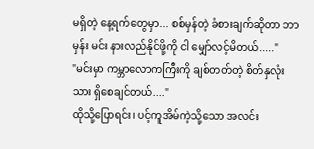မရှိတဲ့ နေ့ရက်တွေမှာ... စစ်မှန်တဲ့ ခံစားချက်ဆိုတာ ဘာမှန်း မင်း နားလည်နိုင်ဖို့ကို ငါ မျှော်လင့်မိတယ်....."
"မင်းမှာ ကမ္ဘာလောကကြီးကို ချစ်တတ်တဲ့ စိတ်နှလုံးသား ရှိစေချင်တယ်...."
ထိုသို့ပြောရင်း၊ ပင့်ကူအိမ်ကဲ့သို့သော အလင်း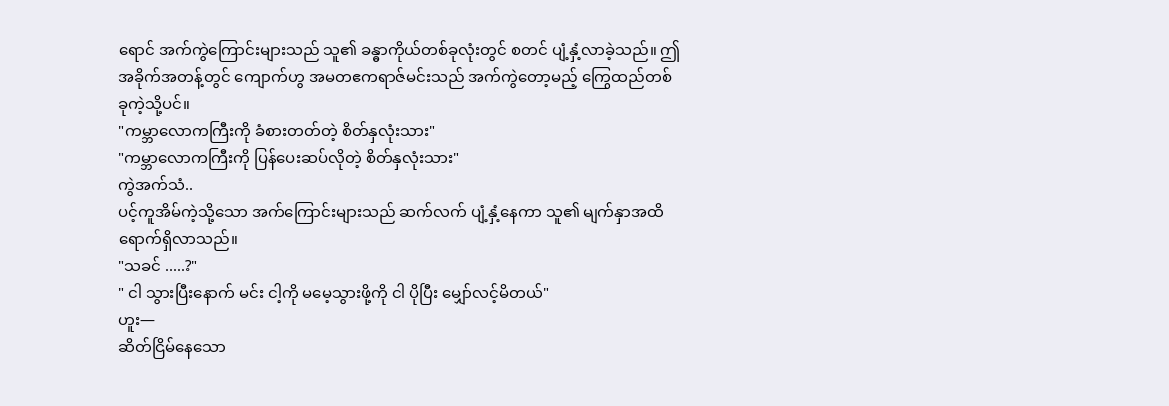ရောင် အက်ကွဲကြောင်းများသည် သူ၏ ခန္ဓာကိုယ်တစ်ခုလုံးတွင် စတင် ပျံ့နှံ့လာခဲ့သည်။ ဤအခိုက်အတန့်တွင် ကျောက်ဟွ အမတဧကရာဇ်မင်းသည် အက်ကွဲတော့မည့် ကြွေထည်တစ်ခုကဲ့သို့ပင်။
"ကမ္ဘာလောကကြီးကို ခံစားတတ်တဲ့ စိတ်နှလုံးသား"
"ကမ္ဘာလောကကြီးကို ပြန်ပေးဆပ်လိုတဲ့ စိတ်နှလုံးသား"
ကွဲအက်သံ..
ပင့်ကူအိမ်ကဲ့သို့သော အက်ကြောင်းများသည် ဆက်လက် ပျံ့နှံ့နေကာ သူ၏ မျက်နှာအထိ ရောက်ရှိလာသည်။
"သခင် .....?"
" ငါ သွားပြီးနောက် မင်း ငါ့ကို မမေ့သွားဖို့ကို ငါ ပိုပြီး မျှော်လင့်မိတယ်"
ဟူး—
ဆိတ်ငြိမ်နေသော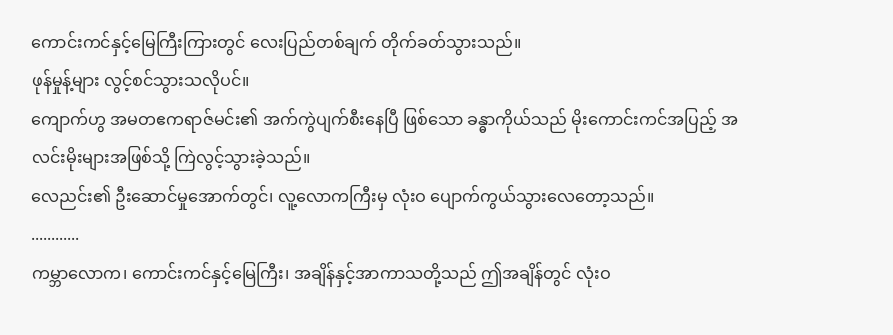ကောင်းကင်နှင့်မြေကြီးကြားတွင် လေးပြည်တစ်ချက် တိုက်ခတ်သွားသည်။
ဖုန်မှုန့်များ လွင့်စင်သွားသလိုပင်။
ကျောက်ဟွ အမတဧကရာဇ်မင်း၏ အက်ကွဲပျက်စီးနေပြီ ဖြစ်သော ခန္ဓာကိုယ်သည် မိုးကောင်းကင်အပြည့် အလင်းမိုးများအဖြစ်သို့ ကြဲလွင့်သွားခဲ့သည်။
လေညင်း၏ ဦးဆောင်မှုအောက်တွင်၊ လူ့လောကကြီးမှ လုံးဝ ပျောက်ကွယ်သွားလေတော့သည်။
............
ကမ္ဘာလောက၊ ကောင်းကင်နှင့်မြေကြီး၊ အချိန်နှင့်အာကာသတို့သည် ဤအချိန်တွင် လုံးဝ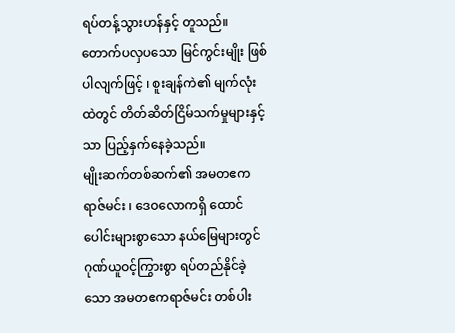ရပ်တန့်သွားဟန်နှင့် တူသည်။
တောက်ပလှပသော မြင်ကွင်းမျိုး ဖြစ်ပါလျက်ဖြင့် ၊ စူးချန်ကဲ၏ မျက်လုံးထဲတွင် တိတ်ဆိတ်ငြိမ်သက်မှုများနှင့်သာ ပြည့်နှက်နေခဲ့သည်။
မျိုးဆက်တစ်ဆက်၏ အမတဧကရာဇ်မင်း ၊ ဒေဝလောကရှိ ထောင်ပေါင်းများစွာသော နယ်မြေများတွင် ဂုဏ်ယူဝင့်ကြွားစွာ ရပ်တည်နိုင်ခဲ့သော အမတဧကရာဇ်မင်း တစ်ပါး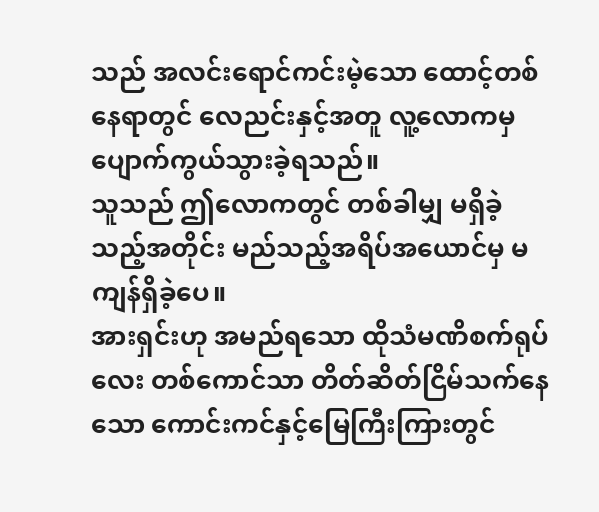သည် အလင်းရောင်ကင်းမဲ့သော ထောင့်တစ်နေရာတွင် လေညင်းနှင့်အတူ လူ့လောကမှ ပျောက်ကွယ်သွားခဲ့ရသည်။
သူသည် ဤလောကတွင် တစ်ခါမျှ မရှိခဲ့သည့်အတိုင်း မည်သည့်အရိပ်အယောင်မှ မကျန်ရှိခဲ့ပေ။
အားရှင်းဟု အမည်ရသော ထိုသံမဏိစက်ရုပ်လေး တစ်ကောင်သာ တိတ်ဆိတ်ငြိမ်သက်နေသော ကောင်းကင်နှင့်မြေကြီးကြားတွင်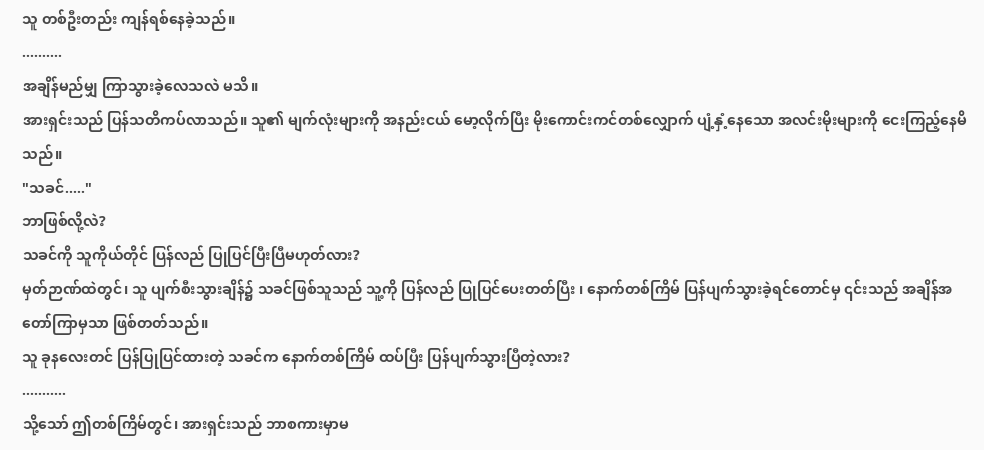သူ တစ်ဦးတည်း ကျန်ရစ်နေခဲ့သည်။
..........
အချိန်မည်မျှ ကြာသွားခဲ့လေသလဲ မသိ။
အားရှင်းသည် ပြန်သတိကပ်လာသည်။ သူ၏ မျက်လုံးများကို အနည်းငယ် မော့လိုက်ပြီး မိုးကောင်းကင်တစ်လျှောက် ပျံ့နှံ့နေသော အလင်းမိုးများကို ငေးကြည့်နေမိသည်။
"သခင်....."
ဘာဖြစ်လို့လဲ?
သခင်ကို သူကိုယ်တိုင် ပြန်လည် ပြုပြင်ပြီးပြီမဟုတ်လား?
မှတ်ဉာဏ်ထဲတွင်၊ သူ ပျက်စီးသွားချိန်၌ သခင်ဖြစ်သူသည် သူ့ကို ပြန်လည် ပြုပြင်ပေးတတ်ပြီး ၊ နောက်တစ်ကြိမ် ပြန်ပျက်သွားခဲ့ရင်တောင်မှ ၎င်းသည် အချိန်အတော်ကြာမှသာ ဖြစ်တတ်သည်။
သူ ခုနလေးတင် ပြန်ပြုပြင်ထားတဲ့ သခင်က နောက်တစ်ကြိမ် ထပ်ပြီး ပြန်ပျက်သွားပြီတဲ့လား?
...........
သို့သော် ဤတစ်ကြိမ်တွင်၊ အားရှင်းသည် ဘာစကားမှာမ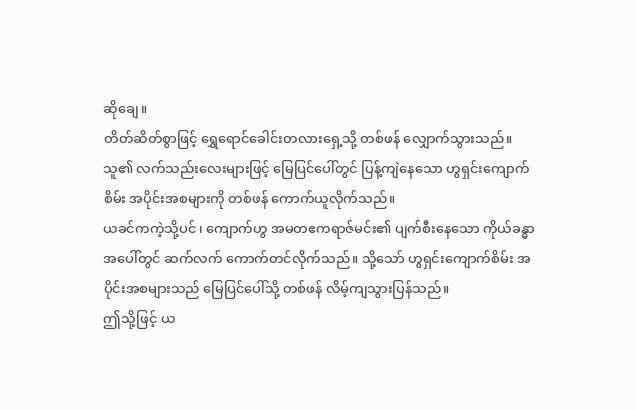ဆိုချေ။
တိတ်ဆိတ်စွာဖြင့် ရွှေရောင်ခေါင်းတလားရှေ့သို့ တစ်ဖန် လျှောက်သွားသည်။
သူ၏ လက်သည်းလေးများဖြင့် မြေပြင်ပေါ်တွင် ပြန့်ကျဲနေသော ဟွရှင်းကျောက်စိမ်း အပိုင်းအစများကို တစ်ဖန် ကောက်ယူလိုက်သည်။
ယခင်ကကဲ့သို့ပင် ၊ ကျောက်ဟွ အမတဧကရာဇ်မင်း၏ ပျက်စီးနေသော ကိုယ်ခန္ဓာအပေါ်တွင် ဆက်လက် ကောက်တင်လိုက်သည်။ သို့သော် ဟွရှင်းကျောက်စိမ်း အပိုင်းအစများသည် မြေပြင်ပေါ်သို့ တစ်ဖန် လိမ့်ကျသွားပြန်သည်။
ဤသို့ဖြင့် ယ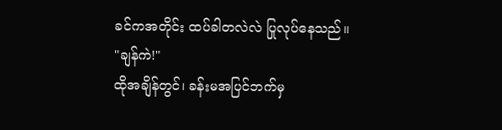ခင်ကအတိုင်း ထပ်ခါတလဲလဲ ပြုလုပ်နေသည်။
"ချန်ကဲ!"
ထိုအချိန်တွင်၊ ခန်းမအပြင်ဘက်မှ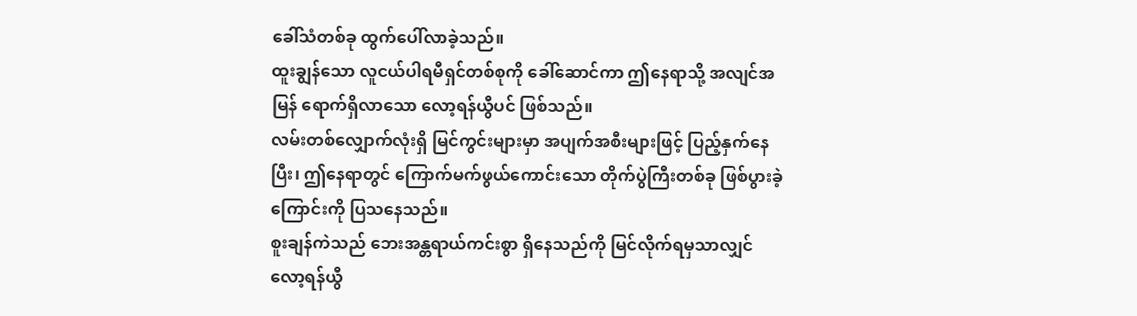ခေါ်သံတစ်ခု ထွက်ပေါ်လာခဲ့သည်။
ထူးချွန်သော လူငယ်ပါရမီရှင်တစ်စုကို ခေါ်ဆောင်ကာ ဤနေရာသို့ အလျင်အမြန် ရောက်ရှိလာသော လော့ရန်ယွီပင် ဖြစ်သည်။
လမ်းတစ်လျှောက်လုံးရှိ မြင်ကွင်းများမှာ အပျက်အစီးများဖြင့် ပြည့်နှက်နေပြီး၊ ဤနေရာတွင် ကြောက်မက်ဖွယ်ကောင်းသော တိုက်ပွဲကြီးတစ်ခု ဖြစ်ပွားခဲ့ကြောင်းကို ပြသနေသည်။
စူးချန်ကဲသည် ဘေးအန္တရာယ်ကင်းစွာ ရှိနေသည်ကို မြင်လိုက်ရမှသာလျှင် လော့ရန်ယွီ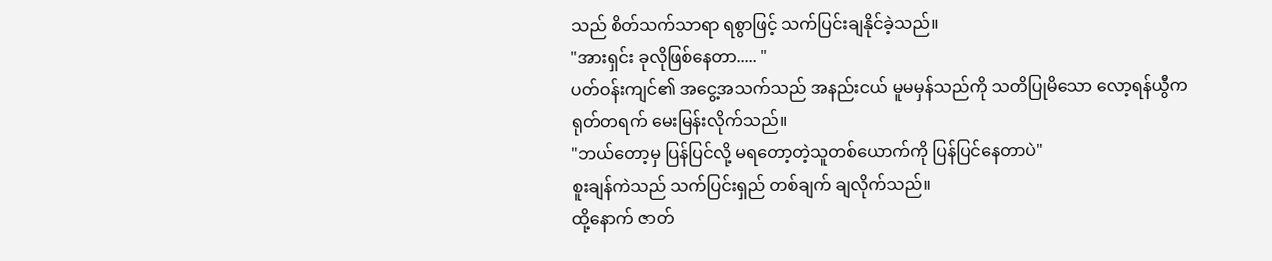သည် စိတ်သက်သာရာ ရစွာဖြင့် သက်ပြင်းချနိုင်ခဲ့သည်။
"အားရှင်း ခုလိုဖြစ်နေတာ..... "
ပတ်ဝန်းကျင်၏ အငွေ့အသက်သည် အနည်းငယ် မူမမှန်သည်ကို သတိပြုမိသော လော့ရန်ယွီက ရုတ်တရက် မေးမြန်းလိုက်သည်။
"ဘယ်တော့မှ ပြန်ပြင်လို့ မရတော့တဲ့သူတစ်ယောက်ကို ပြန်ပြင်နေတာပဲ"
စူးချန်ကဲသည် သက်ပြင်းရှည် တစ်ချက် ချလိုက်သည်။
ထို့နောက် ဇာတ်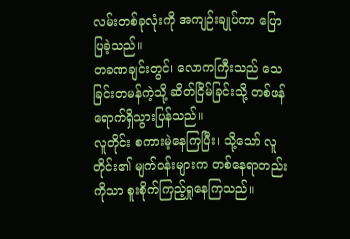လမ်းတစ်ခုလုံးကို အကျဉ်းချုပ်ကာ ပြောပြခဲ့သည်။
တခဏချင်းတွင်၊ လောကကြီးသည် သေခြင်းတမန်ကဲ့သို့ ဆိတ်ငြိမ်ခြင်းသို့ တစ်ဖန် ရောက်ရှိသွားပြန်သည်။
လူတိုင်း စကားမဲ့နေကြပြီး၊ သို့သော် လူတိုင်း၏ မျက်ဝန်းများက တစ်နေရာတည်းကိုသာ စူးစိုက်ကြည့်ရှုနေကြသည်။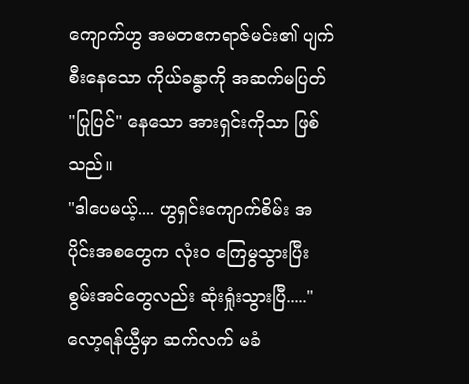ကျောက်ဟွ အမတဧကရာဇ်မင်း၏ ပျက်စီးနေသော ကိုယ်ခန္ဓာကို အဆက်မပြတ် "ပြုပြင်" နေသော အားရှင်းကိုသာ ဖြစ်သည်။
"ဒါပေမယ့်.... ဟွရှင်းကျောက်စိမ်း အပိုင်းအစတွေက လုံးဝ ကြေမွသွားပြီး စွမ်းအင်တွေလည်း ဆုံးရှုံးသွားပြီ....."
လော့ရန်ယွီမှာ ဆက်လက် မခံ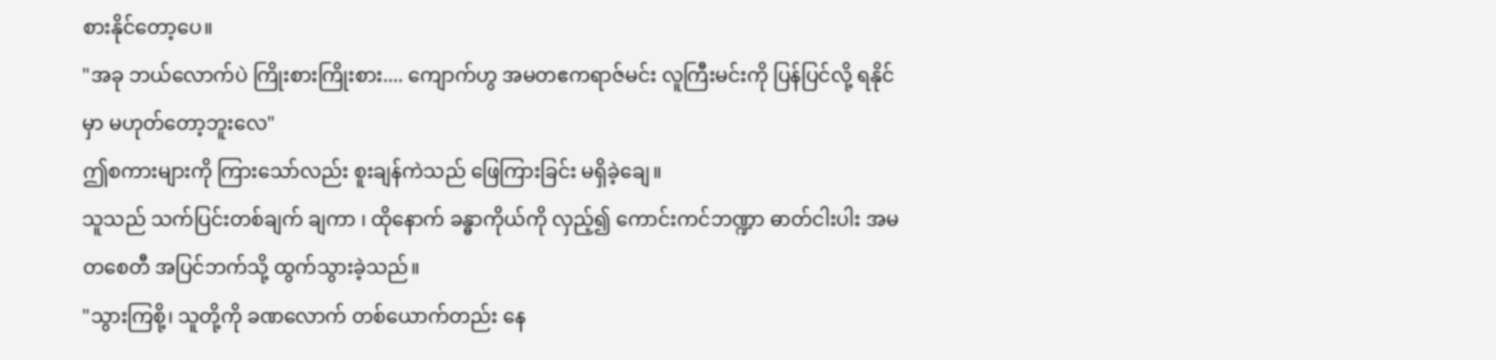စားနိုင်တော့ပေ။
"အခု ဘယ်လောက်ပဲ ကြိုးစားကြိုးစား.... ကျောက်ဟွ အမတဧကရာဇ်မင်း လူကြီးမင်းကို ပြန်ပြင်လို့ ရနိုင်မှာ မဟုတ်တော့ဘူးလေ"
ဤစကားများကို ကြားသော်လည်း စူးချန်ကဲသည် ဖြေကြားခြင်း မရှိခဲ့ချေ။
သူသည် သက်ပြင်းတစ်ချက် ချကာ ၊ ထိုနောက် ခန္ဓာကိုယ်ကို လှည့်၍ ကောင်းကင်ဘဏ္ဍာ ဓာတ်ငါးပါး အမတစေတီ အပြင်ဘက်သို့ ထွက်သွားခဲ့သည်။
"သွားကြစို့၊ သူတို့ကို ခဏလောက် တစ်ယောက်တည်း နေ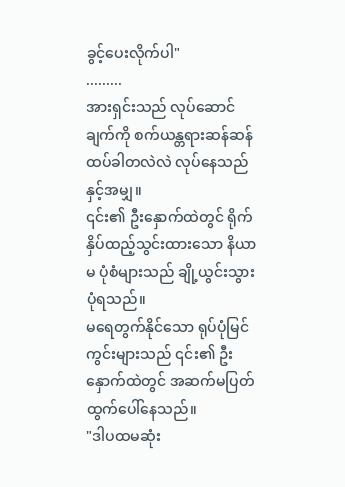ခွင့်ပေးလိုက်ပါ"
.........
အားရှင်းသည် လုပ်ဆောင်ချက်ကို စက်ယန္တရားဆန်ဆန် ထပ်ခါတလဲလဲ လုပ်နေသည်နှင့်အမျှ။
၎င်း၏ ဦးနှောက်ထဲတွင် ရိုက်နှိပ်ထည့်သွင်းထားသော နိယာမ ပုံစံများသည် ချို့ယွင်းသွားပုံရသည်။
မရေတွက်နိုင်သော ရုပ်ပုံမြင်ကွင်းများသည် ၎င်း၏ ဦးနှောက်ထဲတွင် အဆက်မပြတ် ထွက်ပေါ်နေသည်။
"ဒါပထမဆုံး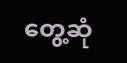တွေ့ဆုံ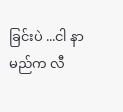ခြင်းပဲ ...ငါ နာမည်က လီ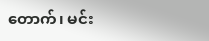တောက်၊ မင်း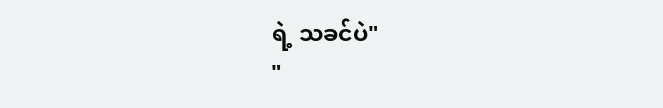ရဲ့ သခင်ပဲ"
"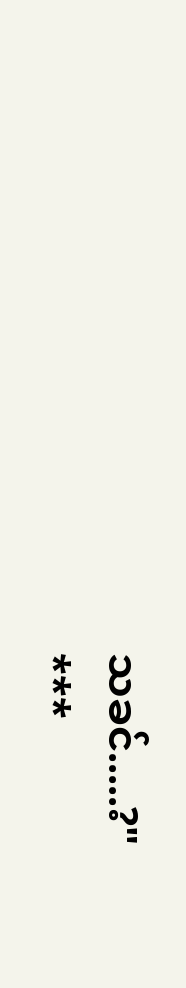သခင်.....?"
***